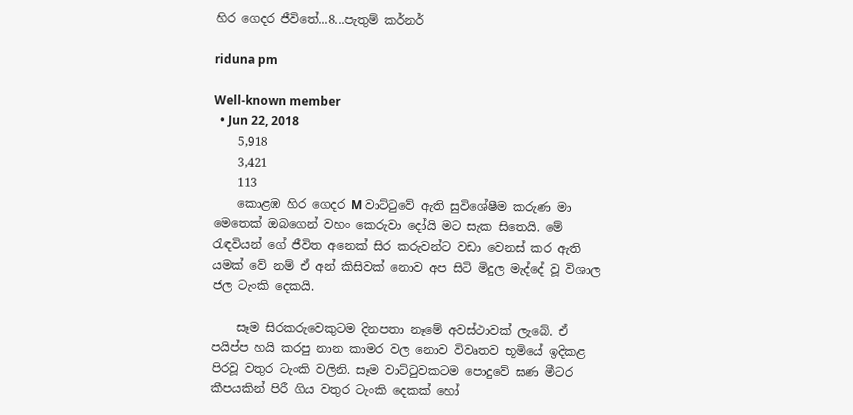හිර ගෙදර ජීවිතේ...8...පැතුම් කර්නර්

riduna pm

Well-known member
  • Jun 22, 2018
    5,918
    3,421
    113
    කොළඹ හිර ගෙදර M වාට්ටුවේ ඇති සුවිශේෂීම කරුණ මා මෙතෙක් ඔබගෙන් වහං කෙරුවා දෝයි මට සැක සිතෙයි. මේ රැඳවියන් ගේ ජීවිත අනෙක් සිර කරුවන්ට වඩා වෙනස් කර ඇති යමක් වේ නම් ඒ අන් කිසිවක් නොව අප සිටි මිදුල මැද්දේ වූ විශාල ජල ටැංකි දෙකයි.

    සෑම සිරකරුවෙකුටම දිනපතා නෑමේ අවස්ථාවක් ලැබේ. ඒ පයිප්ප හයි කරපු නාන කාමර වල නොව විවෘතව භූමියේ ඉදිකළ පිරවූ වතුර ටැංකි වලිනි. සෑම වාට්ටුවකටම පොදුවේ ඝණ මීටර කීපයකින් පිරී ගිය වතුර ටැංකි දෙකක් හෝ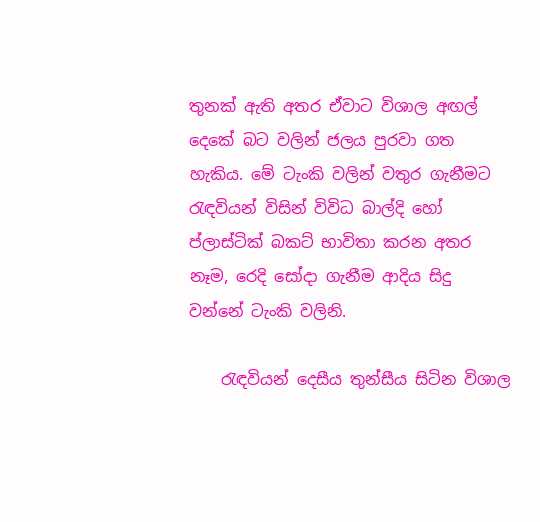තුනක් ඇති අතර ඒවාට විශාල අඟල් දෙකේ බට වලින් ජලය පුරවා ගත හැකිය. මේ ටැංකි වලින් වතුර ගැනීමට රැඳවියන් විසින් විවිධ බාල්දි හෝ ප්ලාස්ටික් බකට් භාවිතා කරන අතර නෑම, රෙදි සෝදා ගැනීම ආදිය සිදු වන්නේ ටැංකි වලිනි.

    රැඳවියන් දෙසීය තුන්සීය සිටින විශාල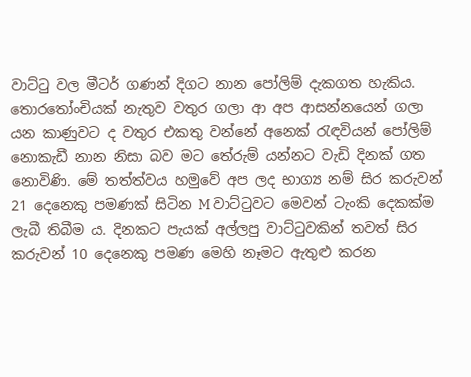වාට්ටු වල මීටර් ගණන් දිගට නාන පෝලිම් දැකගත හැකිය. තොරතෝංචියක් නැතුව වතුර ගලා ආ අප ආසන්නයෙන් ගලා යන කාණුවට ද වතුර එකතු වන්නේ අනෙක් රැඳවියන් පෝලිම් නොකැඩී නාන නිසා බව මට තේරුම් යන්නට වැඩි දිනක් ගත නොවිණි. මේ තත්ත්වය හමුවේ අප ලද භාග්‍ය නම් සිර කරුවන් 21 දෙනෙකු පමණක් සිටින M වාට්ටුවට මෙවන් ටැංකි දෙකක්ම ලැබී තිබීම ය. දිනකට පැයක් අල්ලපු වාට්ටුවකින් තවත් සිර කරුවන් 10 දෙනෙකු පමණ මෙහි නෑමට ඇතුළු කරන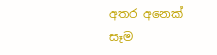අතර අනෙක් සෑම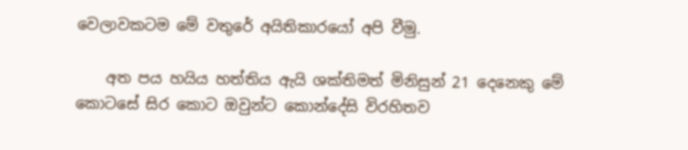වෙලාවකටම මේ වතුරේ අයිතිකාරයෝ අපි වීමු.

    අත පය හයිය හත්තිය ඇයි ශක්තිමත් මිනිසුන් 21 දෙනෙකු මේ කොටසේ සිර කොට ඔවුන්ට කොන්දේසි විරහිතව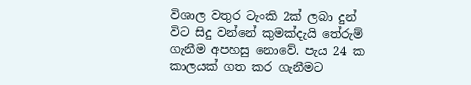විශාල වතුර ටැංකි 2ක් ලබා දුන් විට සිදු වන්නේ කුමක්දැයි තේරුම් ගැනීම අපහසු නොවේ. පැය 24 ක කාලයක් ගත කර ගැනීමට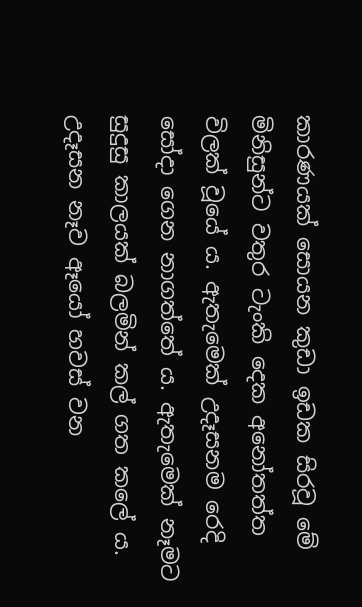කාරණයක් සොයන කුඩා ඉඩක සිරවූ මේ මිනිසුන්ට වතුර ටැංකි දෙක අනෝතත්ත විලක් වූයේ ය. ඇතැමෙක් උදෑසනම රෙදි සෝදා ගෙන නාගත්තේ ය. ඇතැමෙක් නෑමට සුදුසු කාලයක් බලමින් කල් ගත කලේ ය. උදෑසන නෑව ඈයෝ හවස් වන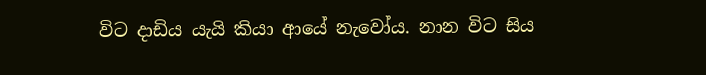විට දාඩිය යැයි කියා ආයේ නැවෝය. නාන විට සිය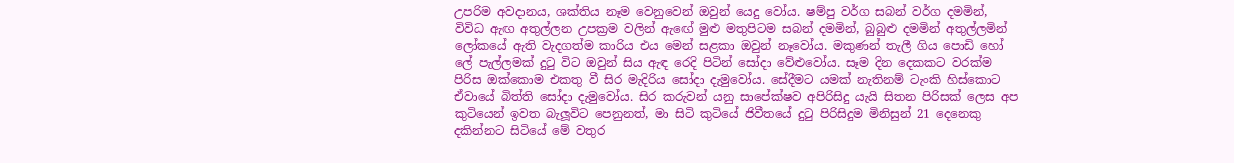උපරිම අවදානය, ශක්තිය නෑම වෙනුවෙන් ඔවුන් යෙදු වෝය. ෂම්පු වර්ග සබන් වර්ග දමමින්, විවිධ ඇඟ අතුල්ලන උපක්‍රම වලින් ඇඟේ මුළු මතුපිටම සබන් දමමින්, බුබුළු දමමින් අතුල්ලමින් ලෝකයේ ඇති වැදගත්ම කාරිය එය මෙන් සළකා ඔවුන් නෑවෝය. මකුණන් තැලී ගිය පොඩි හෝ ලේ පැල්ලමක් දුටු විට ඔවුන් සිය ඇඳ රෙදි පිටින් සෝදා වේළුවෝය. සෑම දින දෙකකට වරක්ම පිරිස ඔක්කොම එකතු වී සිර මැදිරිය සෝදා දැමුවෝය. සේදීමට යමක් නැතිනම් ටැංකි හිස්කොට ඒවායේ බිත්ති සෝදා දැමුවෝය. සිර කරුවන් යනු සාපේක්ෂව අපිරිසිදු යැයි සිතන පිරිසක් ලෙස අප කුටියෙන් ඉවත බැලූවිට පෙනුනත්, මා සිටි කුටියේ ජිවීතයේ දුටු පිරිසිදුම මිනිසුන් 21 දෙනෙකු දකින්නට සිටියේ මේ වතුර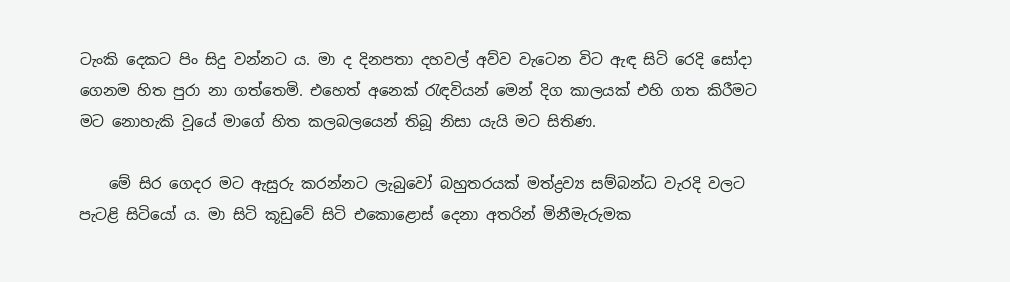ටැංකි දෙකට පිං සිදු වන්නට ය. මා ද දිනපතා දහවල් අව්ව වැටෙන විට ඇඳ සිටි රෙදි සෝදා ගෙනම හිත පුරා නා ගත්තෙමි. එහෙත් අනෙක් රැඳවියන් මෙන් දිග කාලයක් එහි ගත කිරීමට මට නොහැකි වූයේ මාගේ හිත කලබලයෙන් තිබූ නිසා යැයි මට සිතිණ.

    මේ සිර ගෙදර මට ඇසුරු කරන්නට ලැබුවෝ බහුතරයක් මත්ද්‍රව්‍ය සම්බන්ධ වැරදි වලට පැටළි සිටියෝ ය. මා සිටි කූඩුවේ සිටි එකොළොස් දෙනා අතරින් මිනීමැරුමක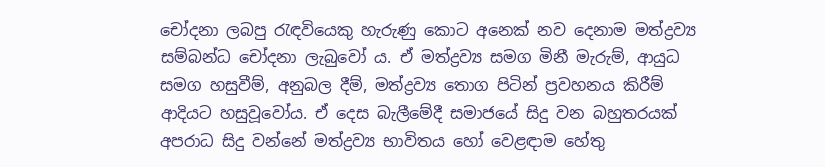චෝදනා ලබපු රැඳවියෙකු හැරුණු කොට අනෙක් නව දෙනාම මත්ද්‍රව්‍ය සම්බන්ධ චෝදනා ලැබුවෝ ය. ඒ මත්ද්‍රව්‍ය සමග මිනී මැරුම්, ආයුධ සමග හසුවීම්, අනුබල දීම්, මත්ද්‍රව්‍ය තොග පිටින් ප්‍රවහනය කිරීම් ආදියට හසුවූවෝය. ඒ දෙස බැලීමේදී සමාජයේ සිදු වන බහුතරයක් අපරාධ සිදු වන්නේ මත්ද්‍රව්‍ය භාවිතය හෝ වෙළඳාම හේතු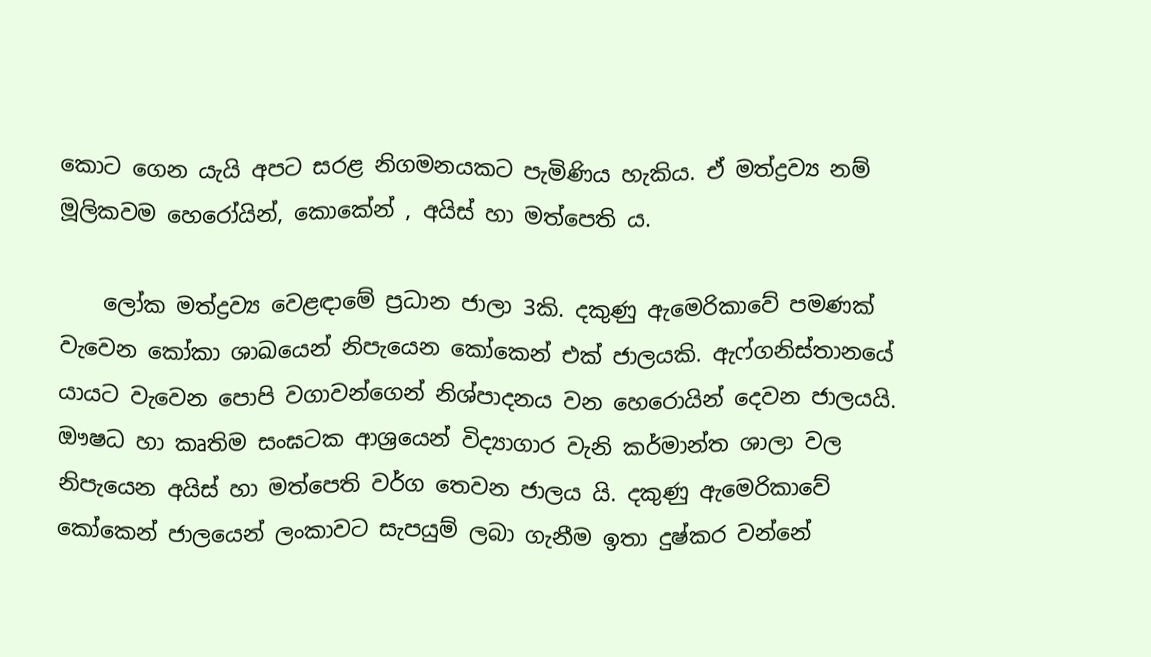කොට ගෙන යැයි අපට සරළ නිගමනයකට පැමිණිය හැකිය. ඒ මත්ද්‍රව්‍ය නම් මූලිකවම හෙරෝයින්, කොකේන් , අයිස් හා මත්පෙති ය.

    ලෝක මත්ද්‍රව්‍ය වෙළඳාමේ ප්‍රධාන ජාලා 3කි. දකුණු ඇමෙරිකාවේ පමණක් වැවෙන කෝකා ශාඛයෙන් නිපැයෙන කෝකෙන් එක් ජාලයකි. ඇෆ්ගනිස්තානයේ යායට වැවෙන පොපි වගාවන්ගෙන් නිශ්පාදනය වන හෙරොයින් දෙවන ජාලයයි. ඖෂධ හා කෘතිම සංඝටක ආශ්‍රයෙන් විද්‍යාගාර වැනි කර්මාන්ත ශාලා වල නිපැයෙන අයිස් හා මත්පෙති වර්ග තෙවන ජාලය යි. දකුණු ඇමෙරිකාවේ කෝකෙන් ජාලයෙන් ලංකාවට සැපයුම් ලබා ගැනීම ඉතා දුෂ්කර වන්නේ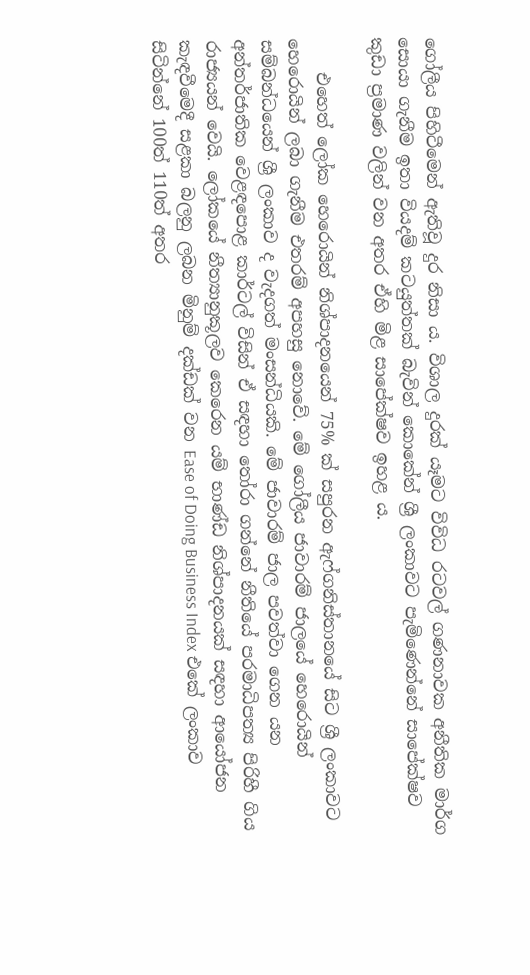ගෝලීය පිහිටීමෙන් ඇතිවූ දුර නිසා ය. විශාල දුරක් යෑමට විවිධ රටවල් ගණනාවක අනීතික මාර්ග සොයා ගැනීම ඉතා වියදම් කටයුත්තක් බැවින් කොකේන් ශ්‍රී ලංකාවට පැමිණෙන්නේ සාපේක්ෂව කුඩා ප්‍රමාණ වලින් වන අතර ඒහි මිළ සාපේක්ෂව ඉහළ ය.

    එහෙත් ලෝක හෙරොයින් නිශ්පාදනයෙන් 75% ක් සපුරන ඇෆ්ගනිස්තානයේ සිට ශ්‍රී ලංකාවට හෙරොයින් ලබා ගැනීම එතරම් අපහසු නොවේ. මේ ගෝලීය ජාවාරම් ජාලයේ හෙරොයින් සම්බන්ධයෙන් ශ්‍රී ලංකාව ද වැදගත් මංසන්ධියකි. මේ ජාවාරම් ජාල පවත්වා ගෙන යන අන්තර්ජාතික වෙළඳපොළ කාර්ටල් විසින් ඒ සඳහා තෝරා ගන්නේ නීතියේ පරමාධිපත්‍ය පිරිහී ගිය රාජ්‍යයන් වෙයි. ලෝකයේ නීත්‍යානුකූලව කෙරෙන යම් භාණ්ඩ නිශ්පාදනයක් සඳහා ආයෝජන කැඳවීමෙදී සළකා බලනු ලබන මිනුම් දක්ඩක් වන Ease of Doing Business Index එකේ ලංකාව සිටින්නේ 100ත් 110ත් අතර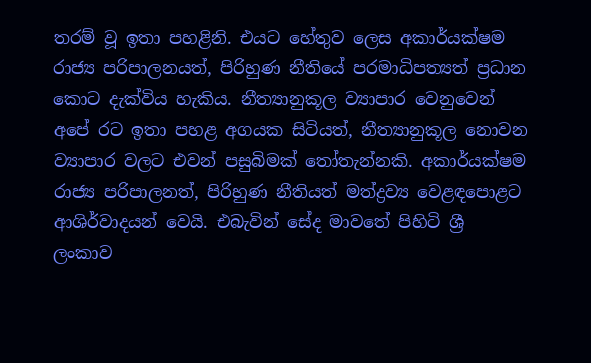තරම් වූ ඉතා පහළිනි. එයට හේතුව ලෙස අකාර්යක්ෂම රාජ්‍ය පරිපාලනයත්, පිරිහුණ නීතියේ පරමාධිපත්‍යත් ප්‍රධාන කොට දැක්විය හැකිය. නීත්‍යානුකූල ව්‍යාපාර වෙනුවෙන් අපේ රට ඉතා පහළ අගයක සිටියත්, නීත්‍යානුකූල නොවන ව්‍යාපාර වලට එවන් පසුබිමක් තෝතැන්නකි. අකාර්යක්ෂම රාජ්‍ය පරිපාලනත්, පිරිහුණ නීතියත් මත්ද්‍රව්‍ය වෙළඳපොළට ආශිර්වාදයන් වෙයි. එබැවින් සේද මාවතේ පිහිටි ශ්‍රී ලංකාව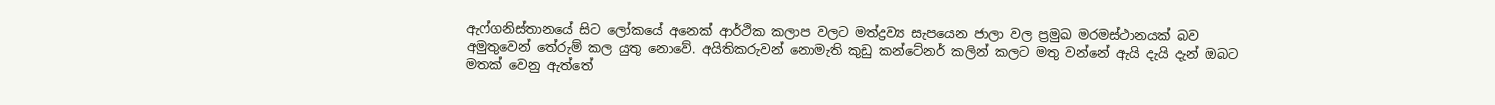ඇෆ්ගනිස්තානයේ සිට ලෝකයේ අනෙක් ආර්ථික කලාප වලට මත්ද්‍රව්‍ය සැපයෙන ජාලා වල ප්‍රමුඛ මරමස්ථානයක් බව අමුතුවෙන් තේරුම් කල යුතු නොවේ. අයිතිකරුවන් නොමැති කුඩු කන්ටේනර් කලින් කලට මතු වන්නේ ඇයි දැයි දැන් ඔබට මතක් වෙනු ඇත්තේ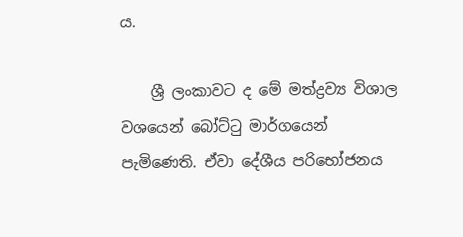ය.

    ශ්‍රී ලංකාවට ද මේ මත්ද්‍රව්‍ය විශාල වශයෙන් බෝට්ටු මාර්ගයෙන් පැමිණෙති. ඒවා දේශීය පරිභෝජනය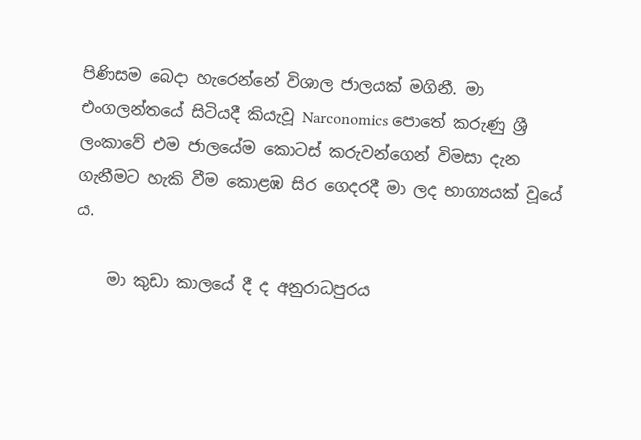පිණිසම බෙදා හැරෙන්නේ විශාල ජාලයක් මගිනී. මා එංගලන්තයේ සිටියදී කියැවූ Narconomics පොතේ කරුණු ශ්‍රී ලංකාවේ එම ජාලයේම කොටස් කරුවන්ගෙන් විමසා දැන ගැනීමට හැකි වීම කොළඹ සිර ගෙදරදී මා ලද භාග්‍යයක් වූයේ ය.

    මා කුඩා කාලයේ දී ද අනුරාධපුරය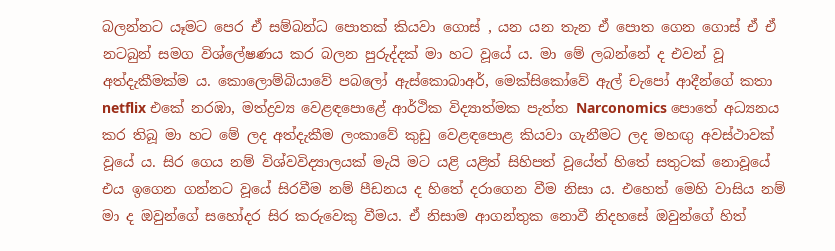බලන්නට යෑමට පෙර ඒ සම්බන්ධ පොතක් කියවා ගොස් , යන යන තැන ඒ පොත ගෙන ගොස් ඒ ඒ නටබුන් සමග විශ්ලේෂණය කර බලන පුරුද්දක් මා හට වූයේ ය. මා මේ ලබන්නේ ද එවන් වූ අත්දැකීමක්ම ය. කොලොම්බියාවේ පබලෝ ඇස්කොබාඅර්, මෙක්සිකෝවේ ඇල් චැපෝ ආදීන්ගේ කතා netflix එකේ නරඹා, මත්ද්‍රව්‍ය වෙළඳපොළේ ආර්ථික විද්‍යාත්මක පැත්ත Narconomics පොතේ අධ්‍යනය කර තිබූ මා හට මේ ලද අත්දැකීම ලංකාවේ කුඩු වෙළඳපොළ කියවා ගැනීමට ලද මහඟු අවස්ථාවක් වූයේ ය. සිර ගෙය නම් විශ්වවිද්‍යාලයක් මැයි මට යළි යළිත් සිහිපත් වූයේත් හිතේ සතුටක් නොවූයේ එය ඉගෙන ගන්නට වූයේ සිරවීම නම් පීඩනය ද හිතේ දරාගෙන වීම නිසා ය. එහෙත් මෙහි වාසිය නම් මා ද ඔවුන්ගේ සහෝදර සිර කරුවෙකු වීමය. ඒ නිසාම ආගන්තුක නොවී නිදහසේ ඔවුන්ගේ හිත්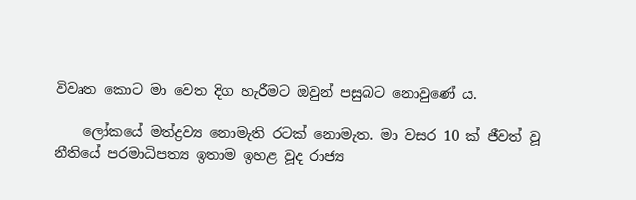විවෘත කොට මා වෙත දිග හැරීමට ඔවුන් පසුබට නොවුණේ ය.

    ලෝකයේ මත්ද්‍රව්‍ය නොමැති රටක් නොමැත. මා වසර 10 ක් ජීවත් වූ නීතියේ පරමාධිපත්‍ය ඉතාම ඉහළ වූද රාජ්‍ය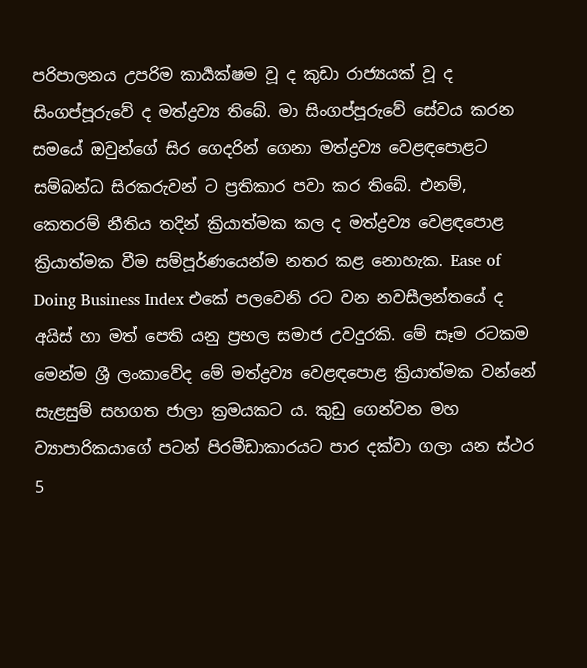පරිපාලනය උපරිම කාර්‍යක්ෂම වූ ද කුඩා රාජ්‍යයක් වූ ද සිංගප්පූරුවේ ද මත්ද්‍රව්‍ය තිබේ. මා සිංගප්පූරුවේ සේවය කරන සමයේ ඔවුන්ගේ සිර ගෙදරින් ගෙනා මත්ද්‍රව්‍ය වෙළඳපොළට සම්බන්ධ සිරකරුවන් ට ප්‍රතිකාර පවා කර තිබේ. එනම්, කෙතරම් නීතිය තදින් ක්‍රියාත්මක කල ද මත්ද්‍රව්‍ය වෙළඳපොළ ක්‍රියාත්මක වීම සම්පූර්ණයෙන්ම නතර කළ නොහැක. Ease of Doing Business Index එකේ පලවෙනි රට වන නවසීලන්තයේ ද අයිස් හා මත් පෙති යනු ප්‍රභල සමාජ උවදුරකි. මේ සෑම රටකම මෙන්ම ශ්‍රී ලංකාවේද මේ මත්ද්‍රව්‍ය වෙළඳපොළ ක්‍රියාත්මක වන්නේ සැළසුම් සහගත ජාලා ක්‍රමයකට ය. කුඩු ගෙන්වන මහ ව්‍යාපාරිකයාගේ පටන් පිරමීඩාකාරයට පාර දක්වා ගලා යන ස්ථර 5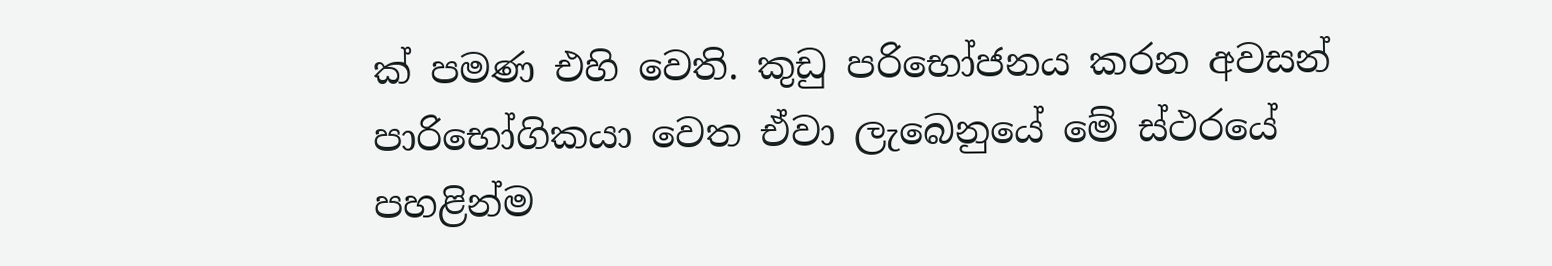ක් පමණ එහි වෙති. කුඩු පරිභෝජනය කරන අවසන් පාරිභෝගිකයා වෙත ඒවා ලැබෙනුයේ මේ ස්ථරයේ පහළින්ම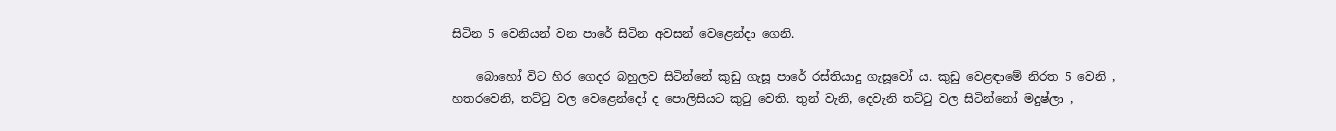සිටින 5 වෙනියන් වන පාරේ සිටින අවසන් වෙළෙන්දා ගෙනි.

    බොහෝ විට හිර ගෙදර බහුලව සිටින්නේ කුඩු ගැසූ පාරේ රස්තියාදු ගැසූවෝ ය. කුඩු වෙළඳාමේ නිරත 5 වෙනි , හතරවෙනි, තට්ටු වල වෙළෙන්දෝ ද පොලිසියට කුටු වෙති. තුන් වැනි, දෙවැනි තට්ටු වල සිටින්නෝ මදුෂ්ලා ,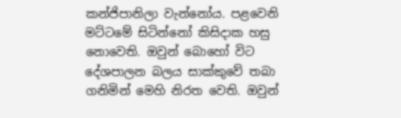කන්ජිපානිලා වැන්නෝය. පළවෙනි මට්ටමේ සිටින්නෝ කිසිදාක හසු නොවෙති. ඔවුන් බොහෝ විට දේශපාලන බලය සාක්කුවේ තබා ගනිමින් මෙහි නිරත වෙති. ඔවුන්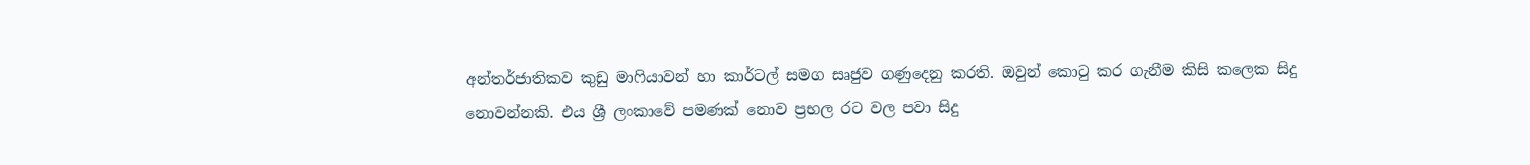අන්තර්ජාතිකව කුඩු මාෆියාවන් හා කාර්ටල් සමග සෘජුව ගණුදෙනු කරති. ඔවුන් කොටු කර ගැනීම කිසි කලෙක සිදු නොවන්නකි. එය ශ්‍රී ලංකාවේ පමණක් නොව ප්‍රභල රට වල පවා සිදු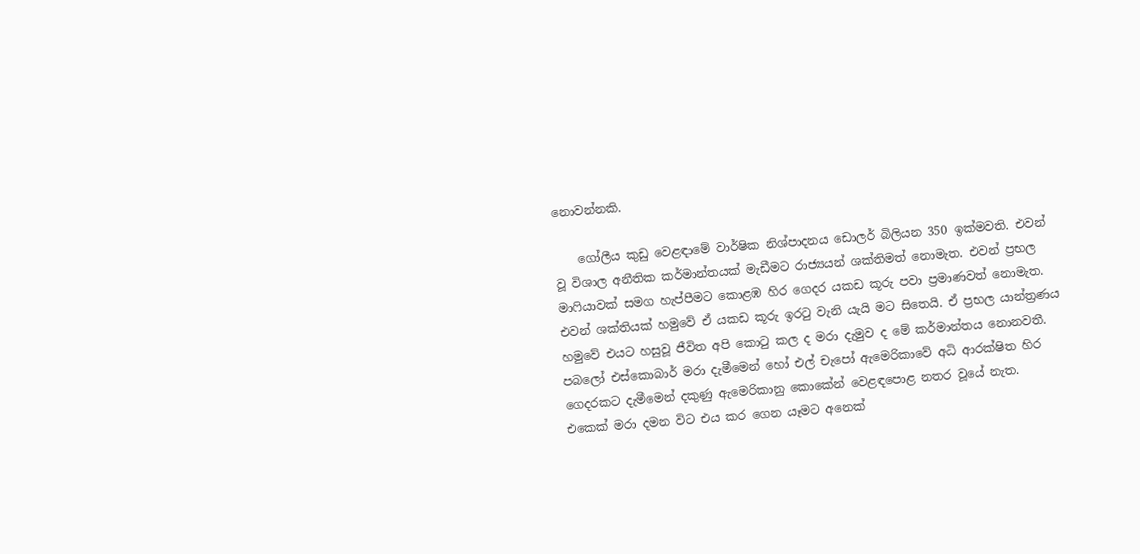නොවන්නකි.

    ගෝලීය කුඩු වෙළඳාමේ වාර්ෂික නිශ්පාදනය ඩොලර් බිලියන 350 ඉක්මවති. එවන් වූ විශාල අනීතික කර්මාන්තයක් මැඩීමට රාජ්‍යයන් ශක්තිමත් නොමැත. එවන් ප්‍රභල මාෆියාවක් සමග හැප්පීමට කොළඹ හිර ගෙදර යකඩ කූරු පවා ප්‍රමාණවත් නොමැත. එවන් ශක්තියක් හමුවේ ඒ යකඩ කූරු ඉරටු වැනි යැයි මට සිතෙයි. ඒ ප්‍රභල යාන්ත්‍රණය හමුවේ එයට හසුවූ ජීවිත අපි කොටු කල ද මරා දැමුව ද මේ කර්මාන්තය නොනවතී. පබලෝ එස්කොබාර් මරා දැමීමෙන් හෝ එල් චැපෝ ඇමෙරිකාවේ අධි ආරක්ෂිත හිර ගෙදරකට දැමීමෙන් දකුණු ඇමෙරිකානු කොකේන් වෙළඳපොළ නතර වූයේ නැත. එකෙක් මරා දමන විට එය කර ගෙන යෑමට අනෙක්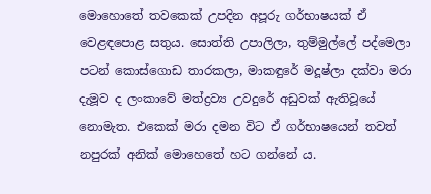මොහොතේ තවකෙක් උපදින අපූරු ගර්භාෂයක් ඒ වෙළඳපොළ සතුය. සොත්ති උපාලිලා, තුම්මුල්ලේ පද්මෙලා පටන් කොස්ගොඩ තාරකලා, මාකඳුරේ මදූෂ්ලා දක්වා මරා දැමූව ද ලංකාවේ මත්ද්‍රව්‍ය උවදුරේ අඩුවක් ඇතිවූයේ නොමැත. එකෙක් මරා දමන විට ඒ ගර්භාෂයෙන් තවත් නපුරක් අනික් මොහෙතේ හට ගන්නේ ය.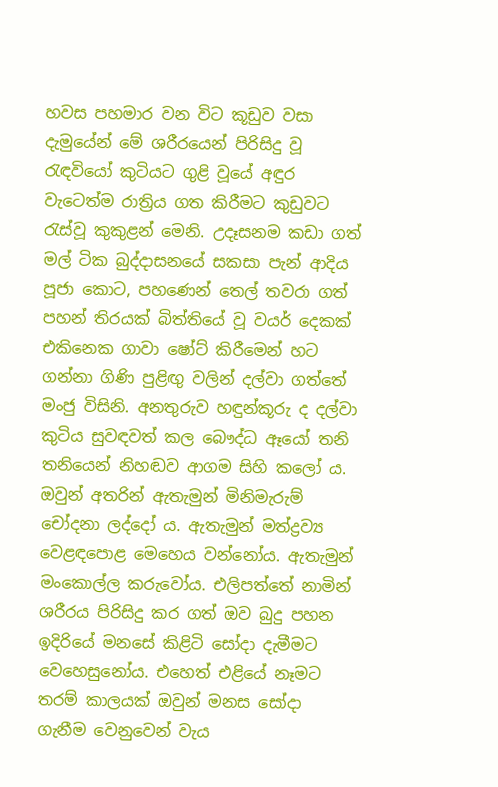හවස පහමාර වන විට කූඩුව වසා දැමුයේන් මේ ශරීරයෙන් පිරිසිදු වූ රැඳවියෝ කුටියට ගුළි වූයේ අඳුර වැටෙත්ම රාත්‍රිය ගත කිරීමට කුඩුවට රැස්වූ කුකුළන් මෙනි. උදෑසනම කඩා ගත් මල් ටික බුද්දාසනයේ සකසා පැන් ආදිය පූජා කොට, පහණෙන් තෙල් තවරා ගත් පහන් තිරයක් බිත්තියේ වූ වයර් දෙකක් එකිනෙක ගාවා ෂෝට් කිරීමෙන් හට ගන්නා ගිණි පුළිඟු වලින් දල්වා ගත්තේ මංජු විසිනි. අනතුරුව හඳුන්කූරු ද දල්වා කුටිය සුවඳවත් කල බෞද්ධ ඈයෝ තනි තනියෙන් නිහඬව ආගම සිහි කලෝ ය. ඔවුන් අතරින් ඇතැමුන් මිනිමැරුම් චෝදනා ලද්දෝ ය. ඇතැමුන් මත්ද්‍රව්‍ය වෙළඳපොළ මෙහෙය වන්නෝය. ඇතැමුන් මංකොල්ල කරුවෝය. එලිපත්තේ නාමින් ශරීරය පිරිසිදු කර ගත් ඔව බුදු පහන ඉදිරියේ මනසේ කිළිටි සෝදා දැමීමට වෙහෙසුනෝය. එහෙත් එළියේ නෑමට තරම් කාලයක් ඔවුන් මනස සෝදා ගැනීම වෙනුවෙන් වැය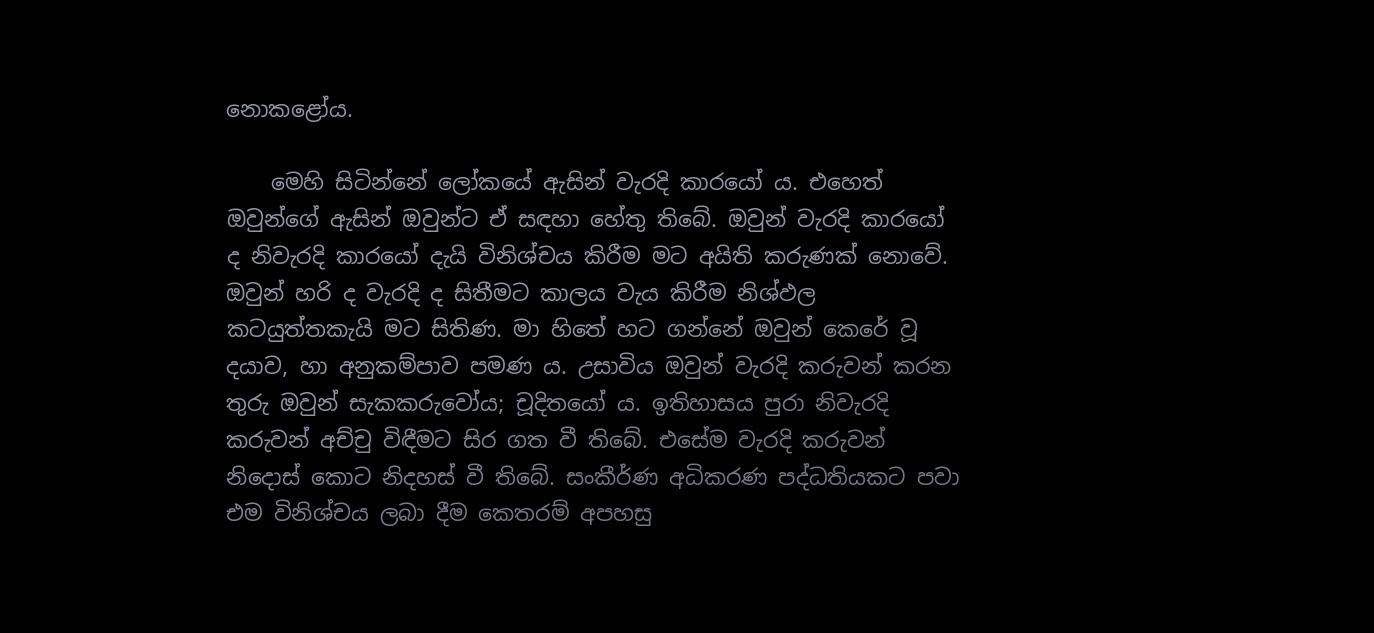නොකළෝය.

    මෙහි සිටින්නේ ලෝකයේ ඇසින් වැරදි කාරයෝ ය. එහෙත් ඔවුන්ගේ ඇසින් ඔවුන්ට ඒ සඳහා හේතු තිබේ. ඔවුන් වැරදි කාරයෝ ද නිවැරදි කාරයෝ දැයි විනිශ්චය කිරීම මට අයිති කරුණක් නොවේ. ඔවුන් හරි ද වැරදි ද සිතීමට කාලය වැය කිරීම නිශ්ඵල කටයුත්තකැයි මට සිතිණ. මා හිතේ හට ගන්නේ ඔවුන් කෙරේ වූ දයාව, හා අනුකම්පාව පමණ ය. උසාවිය ඔවුන් වැරදි කරුවන් කරන තුරු ඔවුන් සැකකරුවෝය; චූදිතයෝ ය. ඉතිහාසය පුරා නිවැරදි කරුවන් අච්චු විඳීමට සිර ගත වී තිබේ. එසේම වැරදි කරුවන් නිදොස් කොට නිදහස් වී තිබේ. සංකීර්ණ අධිකරණ පද්ධතියකට පවා එම විනිශ්චය ලබා දීම කෙතරම් අපහසු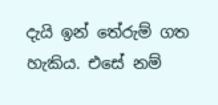දැයි ඉන් තේරුම් ගත හැකිය. එසේ නම්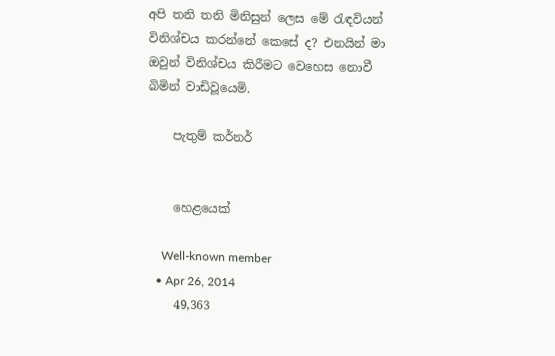අපි තනි තනි මිනිසුන් ලෙස මේ රැඳවියන් විනිශ්චය කරන්නේ කෙසේ ද? එනයින් මා ඔවුන් විනිශ්චය කිරීමට වෙහෙස නොවී බිමින් වාඩිවූයෙමි.

    පැතුම් කර්නර්


    හෙළයෙක්

    Well-known member
  • Apr 26, 2014
    49,363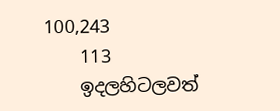100,243
    113
    ඉදලහිටලවත්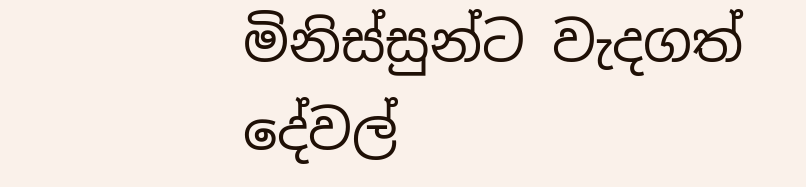මිනිස්සුන්ට වැදගත් දේවල්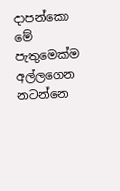දාපන්කො මේ පැතුමෙක්ම අල්ලගෙන නටන්නෙ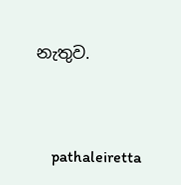නැතුව.


    pathaleiretta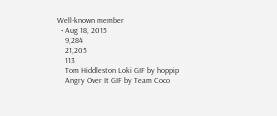Well-known member
  • Aug 18, 2015
    9,284
    21,205
    113
    Tom Hiddleston Loki GIF by hoppip
    Angry Over It GIF by Team Coco